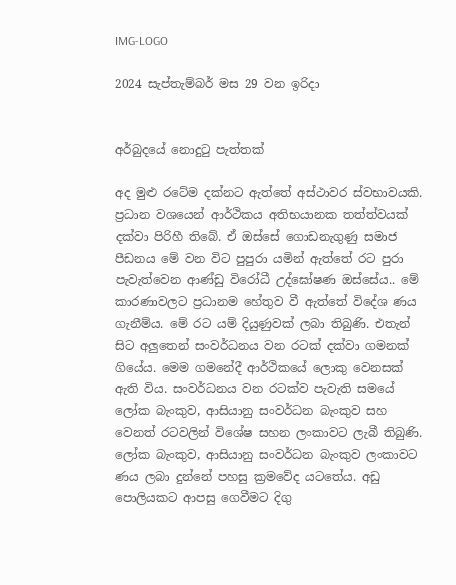IMG-LOGO

2024 සැප්තැම්බර් මස 29 වන ඉරිදා


අර්බුදයේ නොදුටු පැත්තක්

අද මුළු රටේම දක්නට ඇත්තේ අස්ථාවර ස්වභාවයකි. ප්‍රධාන වශයෙන් ආර්ථිකය අතිභයානක තත්ත්වයක් දක්වා පිරිහී තිබේ. ඒ ඔස්සේ ගොඩනැගුණු සමාජ පීඩනය මේ වන විට පුපුරා යමින් ඇත්තේ රට පුරා පැවැත්වෙන ආණ්ඩු විරෝධී උද්ඝෝෂණ ඔස්සේය.. මේ කාරණාවලට ප්‍රධානම හේතුව වී ඇත්තේ විදේශ ණය ගැනීම්ය. මේ රට යම් දියුණුවක් ලබා තිබුණි. එතැන් සිට අලුතෙන් සංවර්ධනය වන රටක් දක්වා ගමනක් ගියේය. මෙම ගමනේදී ආර්ථිකයේ ලොකු වෙනසක් ඇති විය. සංවර්ධනය වන රටක්ව පැවැති සමයේ ලෝක බැංකුව, ආසියානු සංවර්ධන බැංකුව සහ වෙනත් රටවලින් විශේෂ සහන ලංකාවට ලැබී තිබුණි. ලෝක බැංකුව, ආසියානු සංවර්ධන බැංකුව ලංකාවට ණය ලබා දුන්නේ පහසු ක්‍රමවේද යටතේය. අඩු පොලියකට ආපසු ගෙවීමට දිගු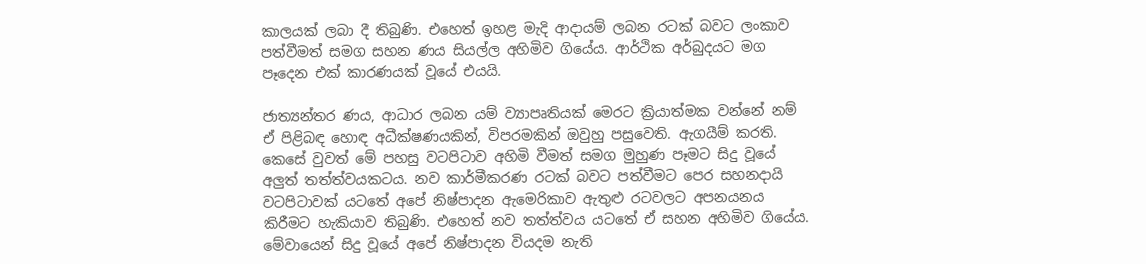කාලයක් ලබා දී තිබුණි. එහෙත් ඉහළ මැදි ආදායම් ලබන රටක් බවට ලංකාව පත්වීමත් සමග සහන ණය සියල්ල අහිමිව ගියේය. ආර්ථික අර්බුදයට මග පෑදෙන එක් කාරණයක් වූයේ එයයි.

ජාත්‍යන්තර ණය, ආධාර ලබන යම් ව්‍යාපෘතියක් මෙරට ක්‍රියාත්මක වන්නේ නම් ඒ පිළිබඳ හොඳ අධීක්ෂණයකින්, විපරමකින් ඔවුහු පසුවෙති. ඇගයීම් කරති. කෙසේ වුවත් මේ පහසු වටපිටාව අහිමි වීමත් සමග මුහුණ පෑමට සිදු වූයේ අලුත් තත්ත්වයකටය. නව කාර්මීකරණ රටක් බවට පත්වීමට පෙර සහනදායි වටපිටාවක් යටතේ අපේ නිෂ්පාදන ඇමෙරිකාව ඇතුළු රටවලට අපනයනය කිරීමට හැකියාව තිබුණි. එහෙත් නව තත්ත්වය යටතේ ඒ සහන අහිමිව ගියේය. මේවායෙන් සිදු වූයේ අපේ නිෂ්පාදන වියදම නැති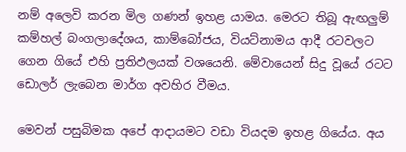නම් අලෙවි කරන මිල ගණන් ඉහළ යාමය. මෙරට තිබූ ඇඟලුම් කම්හල් බංගලාදේශය, කාම්බෝජය, වියට්නාමය ආදී රටවලට ගෙන ගියේ එහි ප්‍රතිඵලයක් වශයෙනි. මේවායෙන් සිදු වූයේ රටට ඩොලර් ලැබෙන මාර්ග අවහිර වීමය.

මෙවන් පසුබිමක අපේ ආදායමට වඩා වියදම ඉහළ ගියේය. අය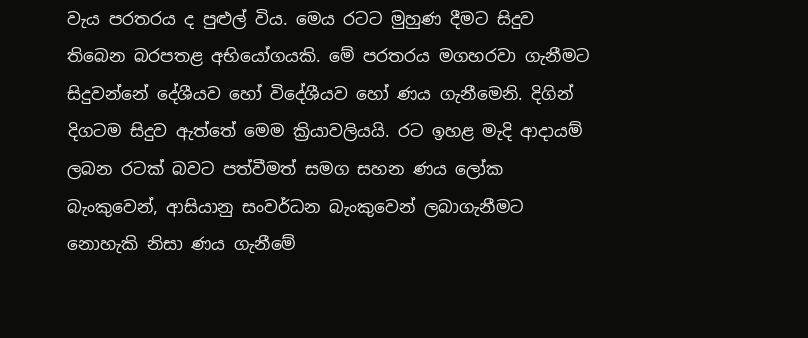වැය පරතරය ද පුළුල් විය. මෙය රටට මුහුණ දීමට සිදුව තිබෙන බරපතළ අභියෝගයකි. මේ පරතරය මගහරවා ගැනීමට සිදුවන්නේ දේශීයව හෝ විදේශීයව හෝ ණය ගැනීමෙනි. දිගින් දිගටම සිදුව ඇත්තේ මෙම ක්‍රියාවලියයි. රට ඉහළ මැදි ආදායම් ලබන රටක් බවට පත්වීමත් සමග සහන ණය ලෝක බැංකුවෙන්, ආසියානු සංවර්ධන බැංකුවෙන් ලබාගැනීමට නොහැකි නිසා ණය ගැනීමේ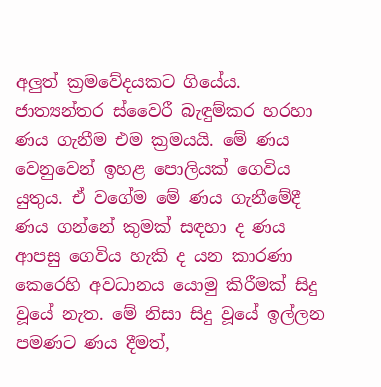අලුත් ක්‍රමවේදයකට ගියේය. ජාත්‍යන්තර ස්වෛරී බැඳුම්කර හරහා ණය ගැනීම එම ක්‍රමයයි. මේ ණය වෙනුවෙන් ඉහළ පොලියක් ගෙවිය යුතුය. ඒ වගේම මේ ණය ගැනීමේදී ණය ගන්නේ කුමක් සඳහා ද ණය ආපසු ගෙවිය හැකි ද යන කාරණා කෙරෙහි අවධානය යොමු කිරීමක් සිදු වූයේ නැත. මේ නිසා සිදු වූයේ ඉල්ලන පමණට ණය දීමත්,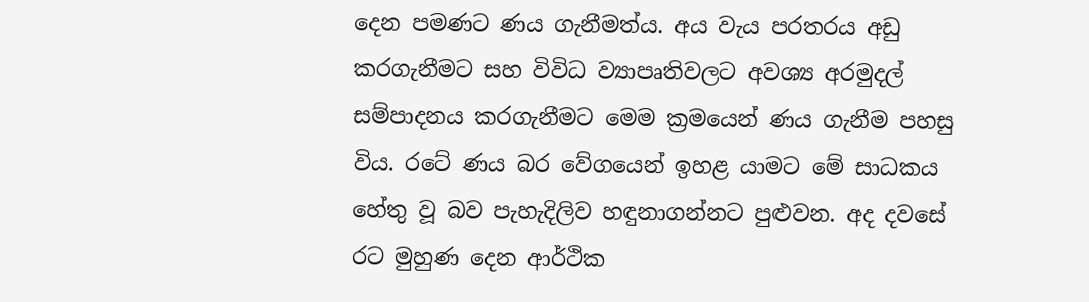දෙන පමණට ණය ගැනීමත්ය. අය වැය පරතරය අඩු කරගැනීමට සහ විවිධ ව්‍යාපෘතිවලට අවශ්‍ය අරමුදල් සම්පාදනය කරගැනීමට මෙම ක්‍රමයෙන් ණය ගැනීම පහසු විය. රටේ ණය බර වේගයෙන් ඉහළ යාමට මේ සාධකය හේතු වූ බව පැහැදිලිව හඳුනාගන්නට පුළුවන. අද දවසේ රට මුහුණ දෙන ආර්ථික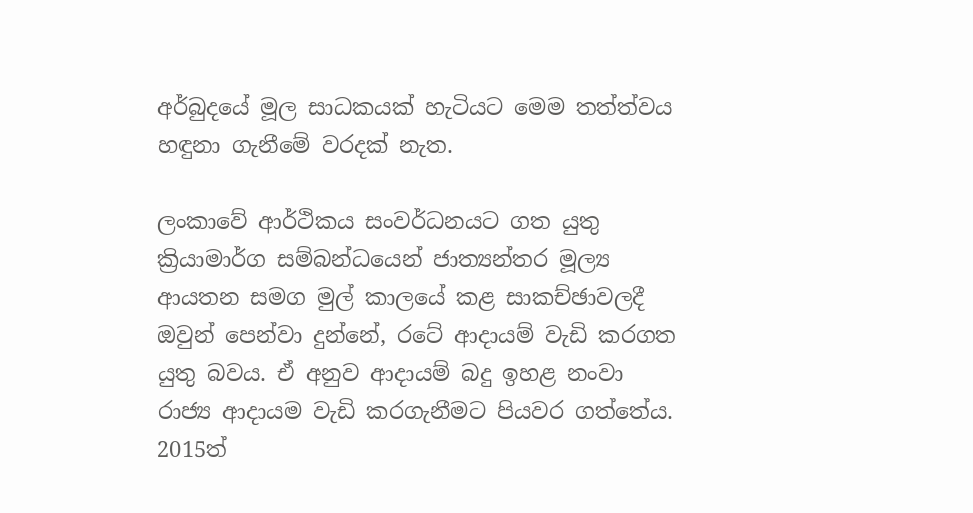අර්බුදයේ මූල සාධකයක් හැටියට මෙම තත්ත්වය හඳුනා ගැනීමේ වරදක් නැත.

ලංකාවේ ආර්ථිකය සංවර්ධනයට ගත යුතු ක්‍රියාමාර්ග සම්බන්ධයෙන් ජාත්‍යන්තර මූල්‍ය ආයතන සමග මුල් කාලයේ කළ සාකච්ඡාවලදී ඔවුන් පෙන්වා දුන්නේ, රටේ ආදායම් වැඩි කරගත යුතු බවය. ඒ අනුව ආදායම් බදු ඉහළ නංවා රාජ්‍ය ආදායම වැඩි කරගැනීමට පියවර ගත්තේය. 2015ත්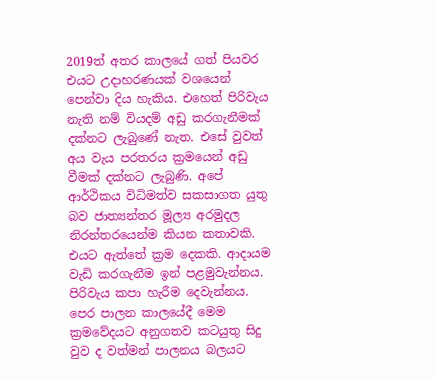2019ත් අතර කාලයේ ගත් පියවර එයට උදාහරණයක් වශයෙන් පෙන්වා දිය හැකිය. එහෙත් පිරිවැය නැති නම් වියදම් අඩු කරගැනීමක් දක්නට ලැබුණේ නැත. එසේ වුවත් අය වැය පරතරය ක්‍රමයෙන් අඩු වීමක් දක්නට ලැබුණි. අපේ ආර්ථිකය විධිමත්ව සකසාගත යුතු බව ජාත්‍යන්තර මූල්‍ය අරමුදල නිරන්තරයෙන්ම කියන කතාවකි. එයට ඇත්තේ ක්‍රම දෙකකි. ආදායම වැඩි කරගැනීම ඉන් පළමුවැන්නය. පිරිවැය කපා හැරීම දෙවැන්නය. පෙර පාලන කාලයේදී මෙම ක්‍රමවේදයට අනුගතව කටයුතු සිදු වුව ද වත්මන් පාලනය බලයට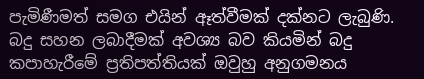පැමිණීමත් සමග එයින් ඈත්වීමක් දක්නට ලැබුණි. බදු සහන ලබාදීමක් අවශ්‍ය බව කියමින් බදු කපාහැරීමේ ප්‍රතිපත්තියක් ඔවුහු අනුගමනය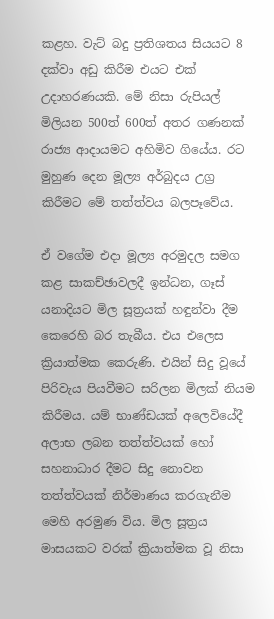කළහ. වැට් බදු ප්‍රතිශතය සියයට 8 දක්වා අඩු කිරීම එයට එක් උදාහරණයකි. මේ නිසා රුපියල් මිලියන 500ත් 600ත් අතර ගණනක් රාජ්‍ය ආදායමට අහිමිව ගියේය. රට මුහුණ දෙන මූල්‍ය අර්බුදය උග්‍ර කිරීමට මේ තත්ත්වය බලපෑවේය.

ඒ වගේම එදා මූල්‍ය අරමුදල සමග කළ සාකච්ඡාවලදී ඉන්ධන, ගෑස් යනාදියට මිල සූත්‍රයක් හඳුන්වා දීම කෙරෙහි බර තැබීය. එය එලෙස ක්‍රියාත්මක කෙරුණි. එයින් සිදු වූයේ පිරිවැය පියවීමට සරිලන මිලක් නියම කිරීමය. යම් භාණ්ඩයක් අලෙවියේදී අලාභ ලබන තත්ත්වයක් හෝ සහනාධාර දීමට සිදු නොවන තත්ත්වයක් නිර්මාණය කරගැනීම මෙහි අරමුණ විය. මිල සූත්‍රය මාසයකට වරක් ක්‍රියාත්මක වූ නිසා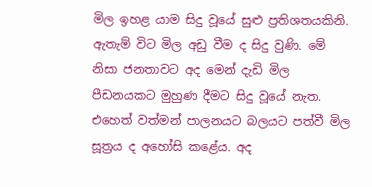මිල ඉහළ යාම සිදු වූයේ සුළු ප්‍රතිශතයකිනි. ඇතැම් විට මිල අඩු වීම ද සිදු වුණි. මේ නිසා ජනතාවට අද මෙන් දැඩි මිල පීඩනයකට මුහුණ දීමට සිදු වූයේ නැත. එහෙත් වත්මන් පාලනයට බලයට පත්වී මිල සූත්‍රය ද අහෝසි කළේය. අද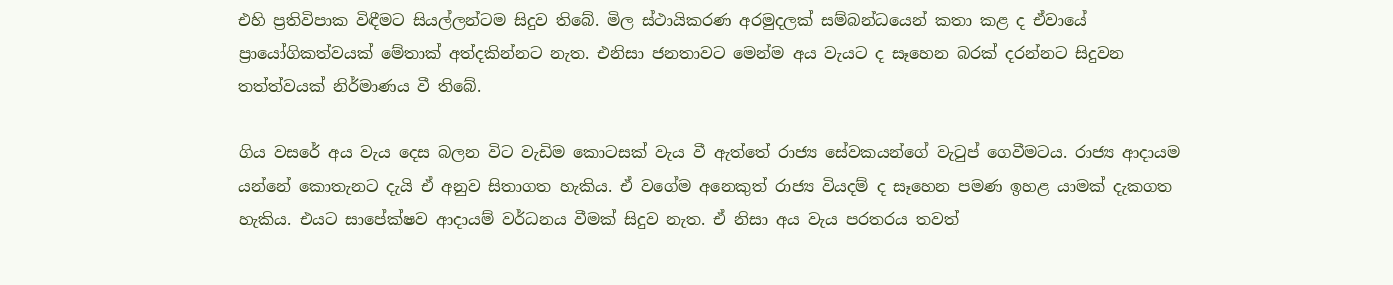එහි ප්‍රතිවිපාක විඳීමට සියල්ලන්ටම සිදුව තිබේ. මිල ස්ථායිකරණ අරමුදලක් සම්බන්ධයෙන් කතා කළ ද ඒවායේ ප්‍රායෝගිකත්වයක් මේතාක් අත්දකින්නට නැත. එනිසා ජනතාවට මෙන්ම අය වැයට ද සෑහෙන බරක් දරන්නට සිදුවන තත්ත්වයක් නිර්මාණය වී තිබේ.

ගිය වසරේ අය වැය දෙස බලන විට වැඩිම කොටසක් වැය වී ඇත්තේ රාජ්‍ය සේවකයන්ගේ වැටුප් ගෙවීමටය. රාජ්‍ය ආදායම යන්නේ කොතැනට දැයි ඒ අනුව සිතාගත හැකිය. ඒ වගේම අනෙකුත් රාජ්‍ය වියදම් ද සෑහෙන පමණ ඉහළ යාමක් දැකගත හැකිය. එයට සාපේක්ෂව ආදායම් වර්ධනය වීමක් සිදුව නැත. ඒ නිසා අය වැය පරතරය තවත්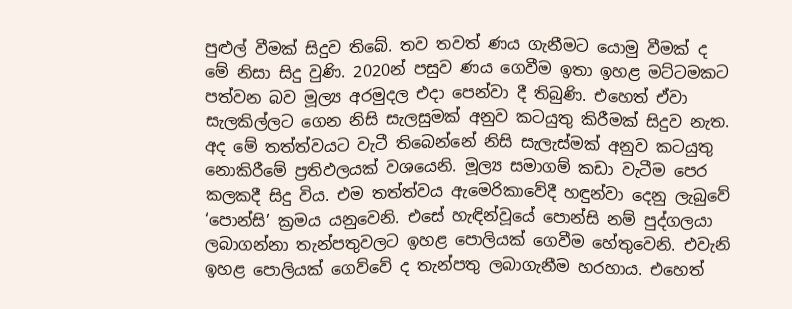පුළුල් වීමක් සිදුව තිබේ. තව තවත් ණය ගැනීමට යොමු වීමක් ද මේ නිසා සිදු වුණි. 2020න් පසුව ණය ගෙවීම ඉතා ඉහළ මට්ටමකට පත්වන බව මූල්‍ය අරමුදල එදා පෙන්වා දී තිබුණි. එහෙත් ඒවා සැලකිල්ලට ගෙන නිසි සැලසුමක් අනුව කටයුතු කිරීමක් සිදුව නැත. අද මේ තත්ත්වයට වැටී තිබෙන්නේ නිසි සැලැස්මක් අනුව කටයුතු නොකිරීමේ ප්‍රතිඵලයක් වශයෙනි. මූල්‍ය සමාගම් කඩා වැටීම පෙර කලකදී සිදු විය. එම තත්ත්වය ඇමෙරිකාවේදී හඳුන්වා දෙනු ලැබුවේ ‘පොන්සි’ ක්‍රමය යනුවෙනි. එසේ හැඳින්වූයේ පොන්සි නම් පුද්ගලයා ලබාගන්නා තැන්පතුවලට ඉහළ පොලියක් ගෙවීම හේතුවෙනි. එවැනි ඉහළ පොලියක් ගෙව්වේ ද තැන්පතු ලබාගැනීම හරහාය. එහෙත්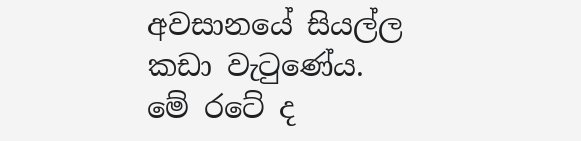අවසානයේ සියල්ල කඩා වැටුණේය. මේ රටේ ද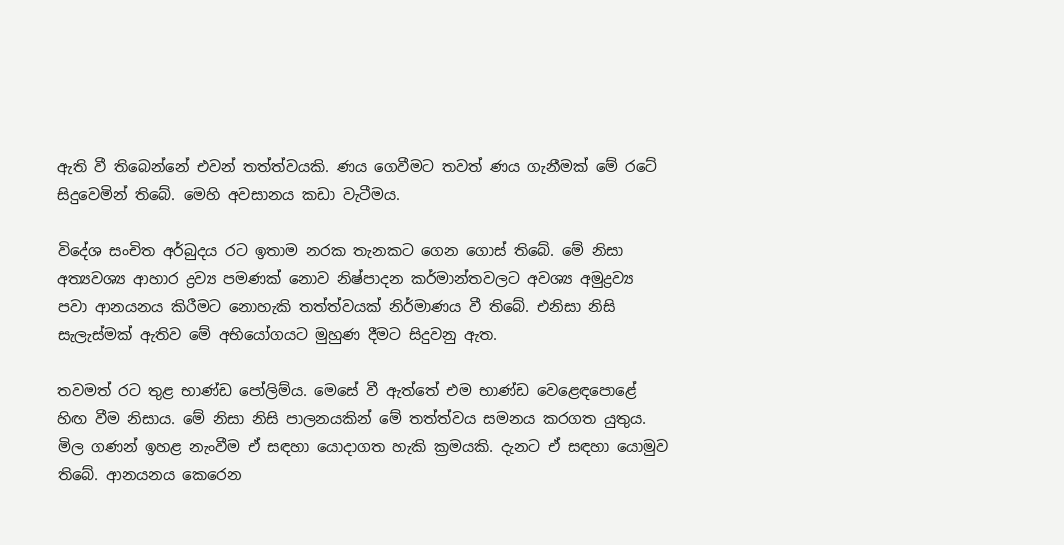ඇති වී තිබෙන්නේ එවන් තත්ත්වයකි. ණය ගෙවීමට තවත් ණය ගැනීමක් මේ රටේ සිදුවෙමින් තිබේ. මෙහි අවසානය කඩා වැටීමය.

විදේශ සංචිත අර්බුදය රට ඉතාම නරක තැනකට ගෙන ගොස් තිබේ. මේ නිසා අත්‍යවශ්‍ය ආහාර ද්‍රව්‍ය පමණක් නොව නිෂ්පාදන කර්මාන්තවලට අවශ්‍ය අමුද්‍රව්‍ය පවා ආනයනය කිරීමට නොහැකි තත්ත්වයක් නිර්මාණය වී තිබේ. එනිසා නිසි සැලැස්මක් ඇතිව මේ අභියෝගයට මුහුණ දීමට සිදුවනු ඇත.

තවමත් රට තුළ භාණ්ඩ පෝලිම්ය. මෙසේ වී ඇත්තේ එම භාණ්ඩ වෙළෙඳපොළේ හිඟ වීම නිසාය. මේ නිසා නිසි පාලනයකින් මේ තත්ත්වය සමනය කරගත යුතුය. මිල ගණන් ඉහළ නැංවීම ඒ සඳහා යොදාගත හැකි ක්‍රමයකි. දැනට ඒ සඳහා යොමුව තිබේ. ආනයනය කෙරෙන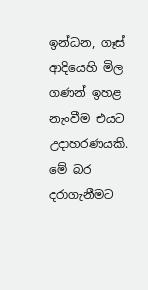ඉන්ධන, ගෑස් ආදියෙහි මිල ගණන් ඉහළ නැංවීම එයට උදාහරණයකි. මේ බර දරාගැනීමට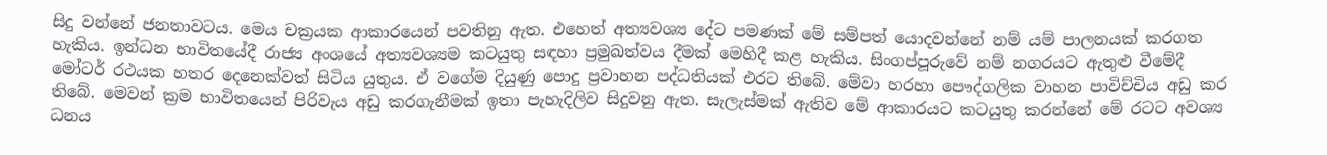සිදු වන්නේ ජනතාවටය. මෙය චක්‍රයක ආකාරයෙන් පවතිනු ඇත. එහෙත් අත්‍යවශ්‍ය දේට පමණක් මේ සම්පත් යොදවන්නේ නම් යම් පාලනයක් කරගත හැකිය. ඉන්ධන භාවිතයේදී රාජ්‍ය අංශයේ අත්‍යවශ්‍යම කටයුතු සඳහා ප්‍රමුඛත්වය දීමක් මෙහිදී කළ හැකිය. සිංගප්පූරුවේ නම් නගරයට ඇතුළු වීමේදී මෝටර් රථයක හතර දෙනෙක්වත් සිටිය යුතුය. ඒ වගේම දියුණු පොදු ප්‍රවාහන පද්ධතියක් එරට තිබේ. මේවා හරහා පෞද්ගලික වාහන පාවිච්චිය අඩු කර තිබේ. මෙවන් ක්‍රම භාවිතයෙන් පිරිවැය අඩු කරගැනීමක් ඉතා පැහැදිලිව සිදුවනු ඇත. සැලැස්මක් ඇතිව මේ ආකාරයට කටයුතු කරන්නේ මේ රටට අවශ්‍ය ධනය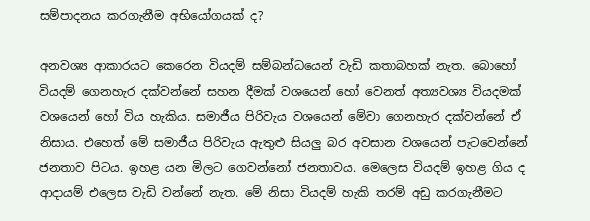සම්පාදනය කරගැනීම අභියෝගයක් ද?

අනවශ්‍ය ආකාරයට කෙරෙන වියදම් සම්බන්ධයෙන් වැඩි කතාබහක් නැත. බොහෝ වියදම් ගෙනහැර දක්වන්නේ සහන දීමක් වශයෙන් හෝ වෙනත් අත්‍යවශ්‍ය වියදමක් වශයෙන් හෝ විය හැකිය. සමාජීය පිරිවැය වශයෙන් මේවා ගෙනහැර දක්වන්නේ ඒ නිසාය. එහෙත් මේ සමාජීය පිරිවැය ඇතුළු සියලු බර අවසාන වශයෙන් පැටවෙන්නේ ජනතාව පිටය. ඉහළ යන මිලට ගෙවන්නෝ ජනතාවය. මෙලෙස වියදම් ඉහළ ගිය ද ආදායම් එලෙස වැඩි වන්නේ නැත. මේ නිසා වියදම් හැකි තරම් අඩු කරගැනීමට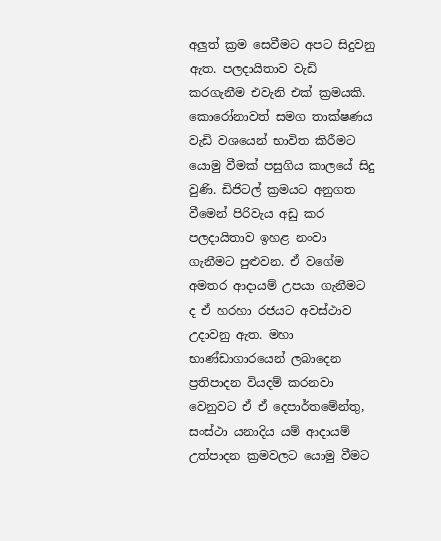අලුත් ක්‍රම සෙවීමට අපට සිදුවනු ඇත. පලදායිතාව වැඩි කරගැනීම එවැනි එක් ක්‍රමයකි. කොරෝනාවත් සමග තාක්ෂණය වැඩි වශයෙන් භාවිත කිරීමට යොමු වීමක් පසුගිය කාලයේ සිදු වුණි. ඩිජිටල් ක්‍රමයට අනුගත වීමෙන් පිරිවැය අඩු කර පලදායිතාව ඉහළ නංවා ගැනීමට පුළුවන. ඒ වගේම අමතර ආදායම් උපයා ගැනීමට ද ඒ හරහා රජයට අවස්ථාව උදාවනු ඇත. මහා භාණ්ඩාගාරයෙන් ලබාදෙන ප්‍රතිපාදන වියදම් කරනවා වෙනුවට ඒ ඒ දෙපාර්තමේන්තු, සංස්ථා යනාදිය යම් ආදායම් උත්පාදන ක්‍රමවලට යොමු වීමට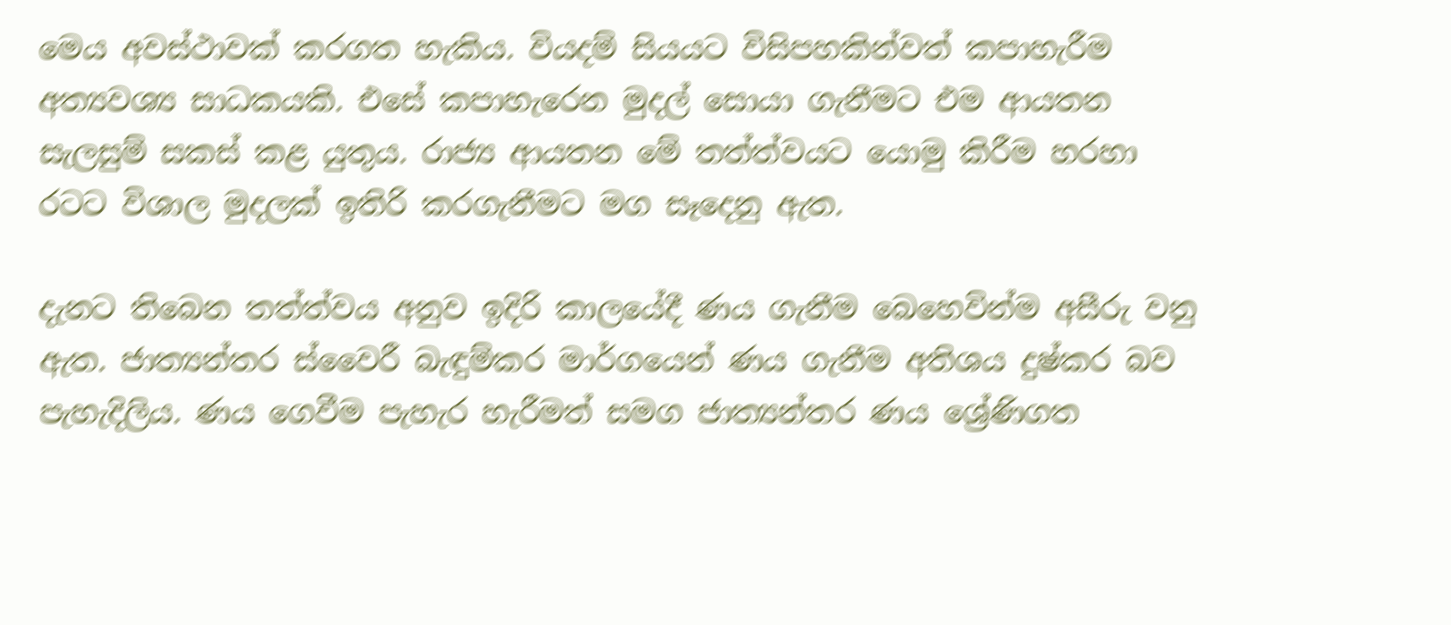මෙය අවස්ථාවක් කරගත හැකිය. වියදම් සියයට විසිපහකින්වත් කපාහැරීම අත්‍යවශ්‍ය සාධකයකි. එසේ කපාහැරෙන මුදල් සොයා ගැනීමට එම ආයතන සැලසුම් සකස් කළ යුතුය. රාජ්‍ය ආයතන මේ තත්ත්වයට යොමු කිරීම හරහා රටට විශාල මුදලක් ඉතිරි කරගැනීමට මග සෑදෙනු ඇත.

දැනට තිබෙන තත්ත්වය අනුව ඉදිරි කාලයේදී ණය ගැනීම බෙහෙවින්ම අසීරු වනු ඇත. ජාත්‍යන්තර ස්වෛරී බැඳුම්කර මාර්ගයෙන් ණය ගැනීම අතිශය දුෂ්කර බව පැහැදිලිය. ණය ගෙවීම පැහැර හැරීමත් සමග ජාත්‍යන්තර ණය ශ්‍රේණිගත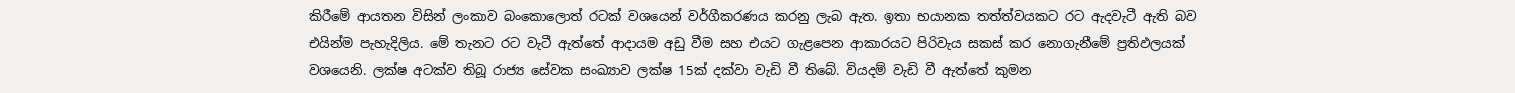කිරීමේ ආයතන විසින් ලංකාව බංකොලොත් රටක් වශයෙන් වර්ගීකරණය කරනු ලැබ ඇත. ඉතා භයානක තත්ත්වයකට රට ඇදවැටී ඇති බව එයින්ම පැහැදිලිය. මේ තැනට රට වැටී ඇත්තේ ආදායම අඩු වීම සහ එයට ගැළපෙන ආකාරයට පිරිවැය සකස් කර නොගැනීමේ ප්‍රතිඵලයක් වශයෙනි. ලක්ෂ අටක්ව තිබූ රාජ්‍ය සේවක සංඛ්‍යාව ලක්ෂ 15ක් දක්වා වැඩි වී තිබේ. වියදම් වැඩි වී ඇත්තේ කුමන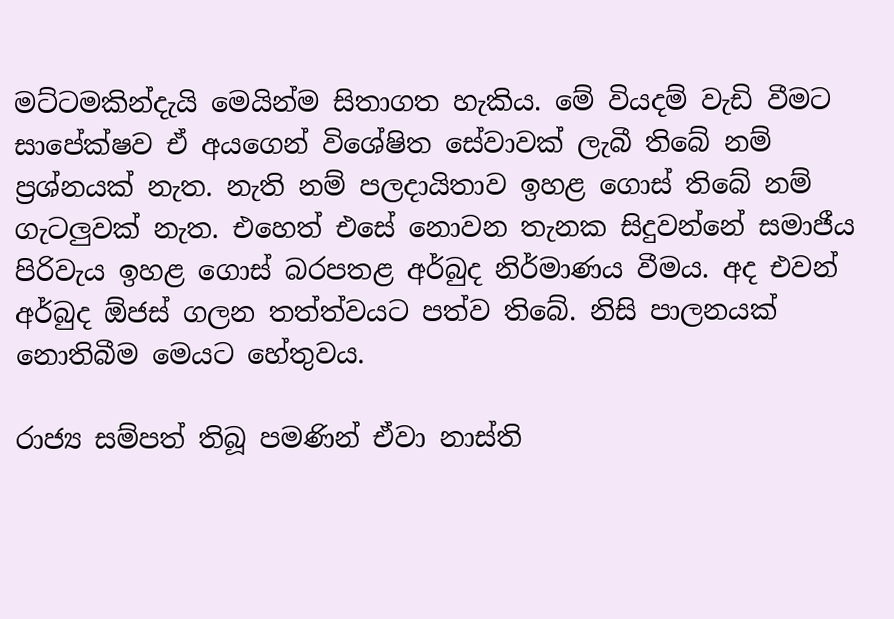මට්ටමකින්දැයි මෙයින්ම සිතාගත හැකිය. මේ වියදම් වැඩි වීමට සාපේක්ෂව ඒ අයගෙන් විශේෂිත සේවාවක් ලැබී තිබේ නම් ප්‍රශ්නයක් නැත. නැති නම් පලදායිතාව ඉහළ ගොස් තිබේ නම් ගැටලුවක් නැත. එහෙත් එසේ නොවන තැනක සිදුවන්නේ සමාජීය පිරිවැය ඉහළ ගොස් බරපතළ අර්බුද නිර්මාණය වීමය. අද එවන් අර්බුද ඕජස් ගලන තත්ත්වයට පත්ව තිබේ. නිසි පාලනයක් නොතිබීම මෙයට හේතුවය.

රාජ්‍ය සම්පත් තිබූ පමණින් ඒවා නාස්ති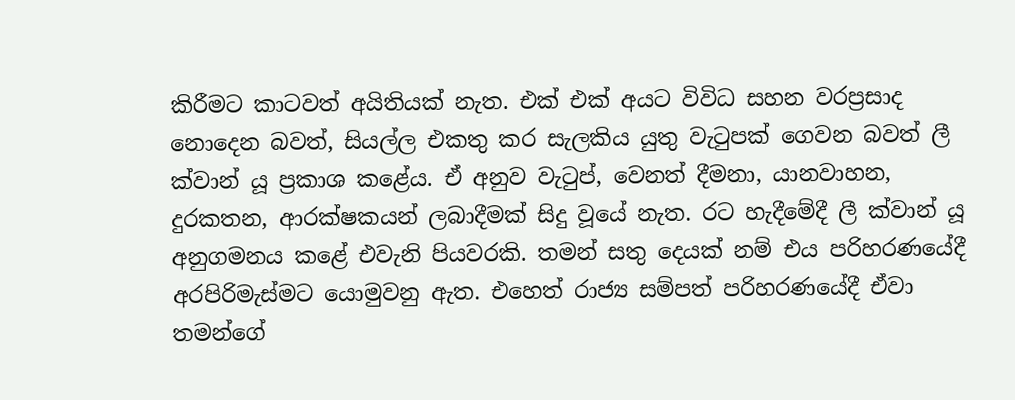කිරීමට කාටවත් අයිතියක් නැත. එක් එක් අයට විවිධ සහන වරප්‍රසාද නොදෙන බවත්, සියල්ල එකතු කර සැලකිය යුතු වැටුපක් ගෙවන බවත් ලී ක්වාන් යූ ප්‍රකාශ කළේය. ඒ අනුව වැටුප්, වෙනත් දීමනා, යානවාහන, දුරකතන, ආරක්ෂකයන් ලබාදීමක් සිදු වූයේ නැත. රට හැදීමේදී ලී ක්වාන් යූ අනුගමනය කළේ එවැනි පියවරකි. තමන් සතු දෙයක් නම් එය පරිහරණයේදී අරපිරිමැස්මට යොමුවනු ඇත. එහෙත් රාජ්‍ය සම්පත් පරිහරණයේදී ඒවා තමන්ගේ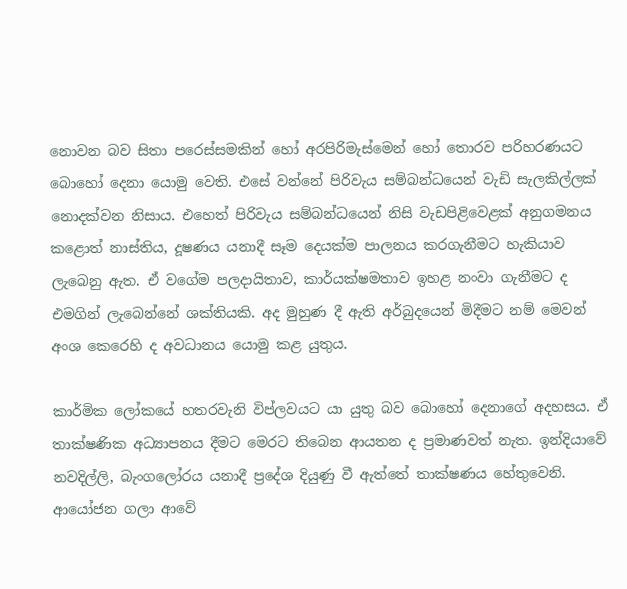නොවන බව සිතා පරෙස්සමකින් හෝ අරපිරිමැස්මෙන් හෝ තොරව පරිහරණයට බොහෝ දෙනා යොමු වෙති. එසේ වන්නේ පිරිවැය සම්බන්ධයෙන් වැඩි සැලකිල්ලක් නොදක්වන නිසාය. එහෙත් පිරිවැය සම්බන්ධයෙන් නිසි වැඩපිළිවෙළක් අනුගමනය කළොත් නාස්තිය, දූෂණය යනාදී සෑම දෙයක්ම පාලනය කරගැනීමට හැකියාව ලැබෙනු ඇත. ඒ වගේම පලදායිතාව, කාර්යක්ෂමතාව ඉහළ නංවා ගැනීමට ද එමගින් ලැබෙන්නේ ශක්තියකි. අද මුහුණ දී ඇති අර්බුදයෙන් මිදීමට නම් මෙවන් අංශ කෙරෙහි ද අවධානය යොමු කළ යුතුය.

කාර්මික ලෝකයේ හතරවැනි විප්ලවයට යා යුතු බව බොහෝ දෙනාගේ අදහසය. ඒ තාක්ෂණික අධ්‍යාපනය දීමට මෙරට තිබෙන ආයතන ද ප්‍රමාණවත් නැත. ඉන්දියාවේ නවදිල්ලි, බැංගලෝරය යනාදී ප්‍රදේශ දියුණු වී ඇත්තේ තාක්ෂණය හේතුවෙනි. ආයෝජන ගලා ආවේ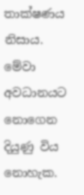තාක්ෂණය නිසාය. මේවා අවධානයට නොගෙන දියුණු විය නොහැක.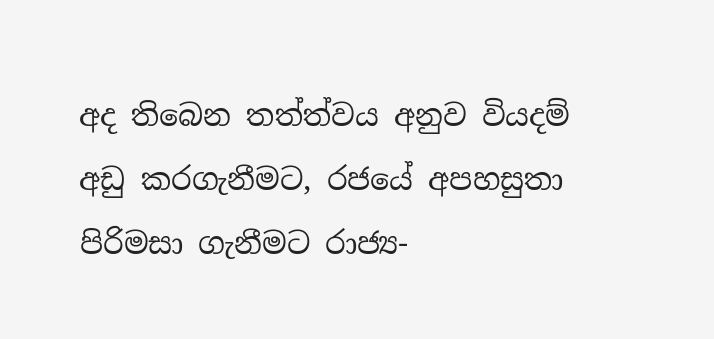අද තිබෙන තත්ත්වය අනුව වියදම් අඩු කරගැනීමට, රජයේ අපහසුතා පිරිමසා ගැනීමට රාජ්‍ය-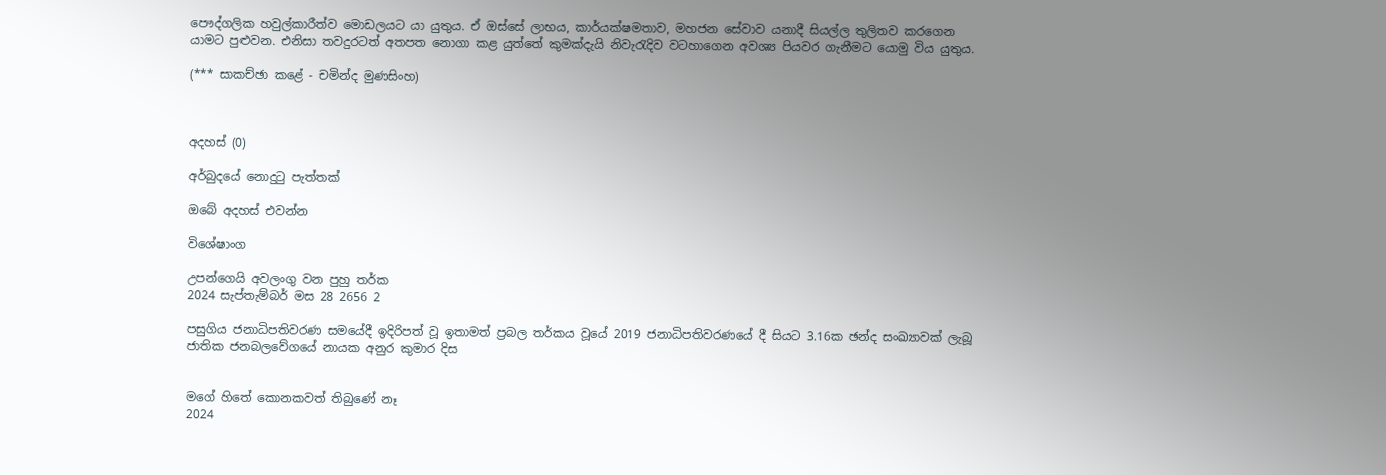පෞද්ගලික හවුල්කාරීත්ව මොඩලයට යා යුතුය. ඒ ඔස්සේ ලාභය, කාර්යක්ෂමතාව, මහජන සේවාව යනාදී සියල්ල තුලිතව කරගෙන යාමට පුළුවන. එනිසා තවදුරටත් අතපත නොගා කළ යුත්තේ කුමක්දැයි නිවැරැදිව වටහාගෙන අවශ්‍ය පියවර ගැනීමට යොමු විය යුතුය.

(*** සාකච්ඡා කළේ - චමින්ද මුණසිංහ)



අදහස් (0)

අර්බුදයේ නොදුටු පැත්තක්

ඔබේ අදහස් එවන්න

විශේෂාංග

උපන්ගෙයි අවලංගු වන පුහු තර්ක
2024 සැප්තැම්බර් මස 28 2656 2

පසුගිය ජනාධිපතිවරණ සමයේදී ඉදිරිපත් වූ ඉතාමත් ප්‍රබල තර්කය වූයේ 2019 ජනාධිපතිවරණයේ දී සියට 3.16ක ඡන්ද සංඛ්‍යාවක් ලැබූ ජාතික ජනබලවේගයේ නායක අනුර කුමාර දිස


මගේ හිතේ කොනකවත් තිබුණේ නෑ
2024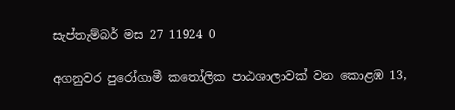සැප්තැම්බර් මස 27 11924 0

අගනුවර පුරෝගාමී කතෝලික පාඨශාලාවක් වන කොළඹ 13,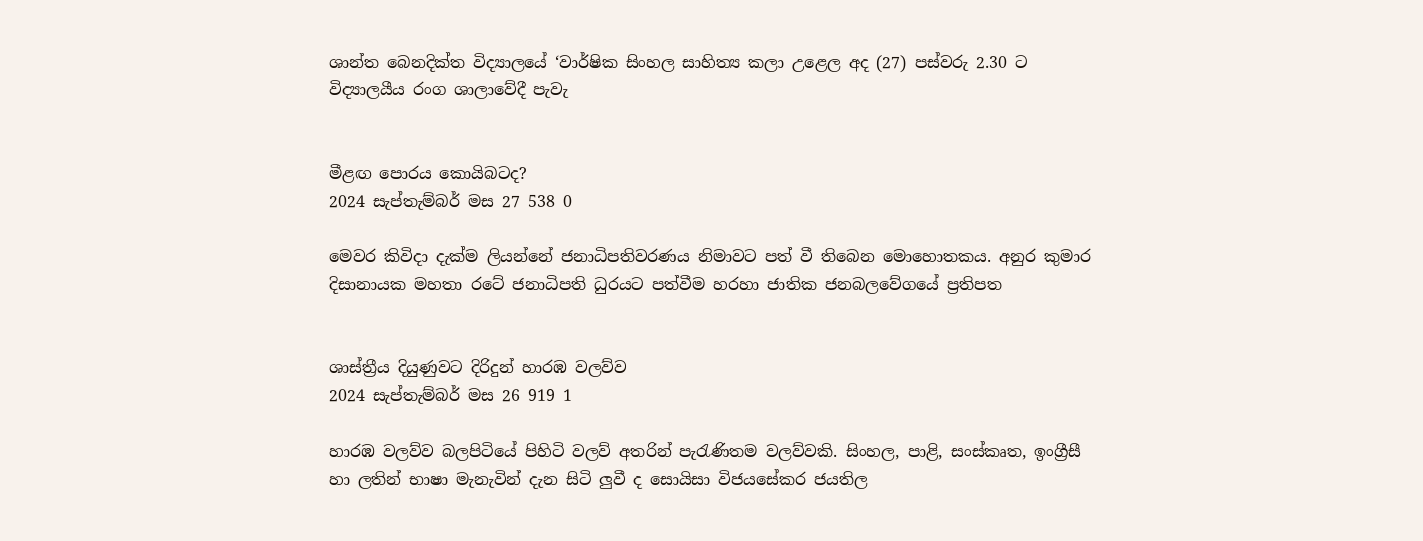ශාන්ත බෙනදික්ත විද්‍යාලයේ ‘වාර්ෂික සිංහල සාහිත්‍ය කලා උළෙල අද (27) පස්වරු 2.30 ට විද්‍යාලයීය රංග ශාලාවේදී පැවැ


මීළඟ පොරය කොයිබටද?
2024 සැප්තැම්බර් මස 27 538 0

මෙවර කිවිදා දැක්ම ලියන්නේ ජනාධිපතිවරණය නිමාවට පත් වී තිබෙන මොහොතකය. අනුර කුමාර දිසානායක මහතා රටේ ජනාධිපති ධුරයට පත්වීම හරහා ජාතික ජනබලවේගයේ ප්‍රතිපත


ශාස්ත්‍රීය දියුණුවට දිරිදුන් හාරඹ වලව්ව
2024 සැප්තැම්බර් මස 26 919 1

හාරඹ වලව්ව බලපිටියේ පිහිටි වලව් අතරින් පැරැණිතම වලව්වකි. සිංහල, පාළි, සංස්කෘත, ඉංග්‍රීසී හා ලතින් භාෂා මැනැවින් දැන සිටි ලු‍වී ද සොයිසා විජයසේකර ජයතිල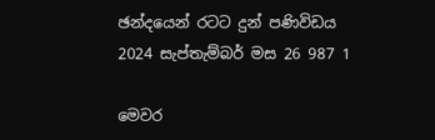ඡන්දයෙන් රටට දුන් පණිවිඩය
2024 සැප්තැම්බර් මස 26 987 1

මෙවර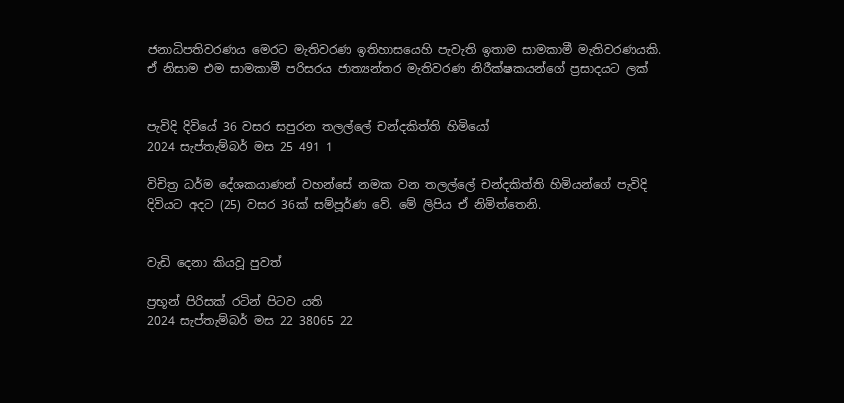ජනාධිපතිවරණය මෙරට මැතිවරණ ඉතිහාසයෙහි පැවැති ඉතාම සාමකාමී මැතිවරණයකි. ඒ නිසාම එම සාමකාමී පරිසරය ජාත්‍යන්තර මැතිවරණ නිරීක්ෂකයන්ගේ ප්‍රසාදයට ලක්


පැවිදි දිවියේ 36 වසර සපුරන තලල්ලේ චන්දකිත්ති හිමියෝ
2024 සැප්තැම්බර් මස 25 491 1

විචිත්‍ර ධර්ම දේශකයාණන් වහන්සේ නමක වන තලල්ලේ චන්දකිත්ති හිමියන්ගේ පැවිදි දිවියට අදට (25) වසර 36ක් සම්පූර්ණ වේ. මේ ලිපිය ඒ නිමිත්තෙනි.


වැඩි දෙනා කියවූ පුවත්

ප්‍රභූන් පිරිසක් රටින් පිටව යති
2024 සැප්තැම්බර් මස 22 38065 22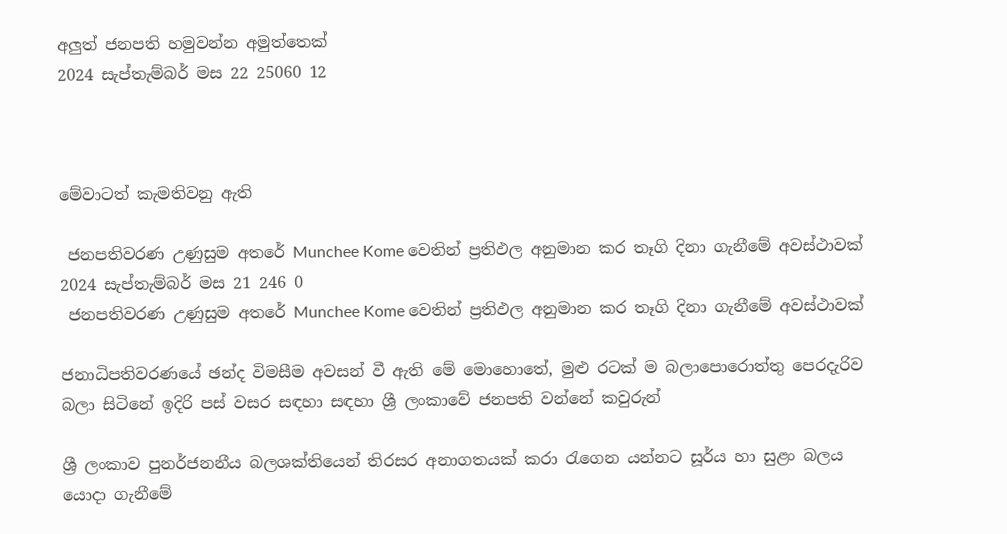අලුත් ජනපති හමුවන්න අමුත්තෙක්
2024 සැප්තැම්බර් මස 22 25060 12



මේවාටත් කැමතිවනු ඇති

 ජනපතිවරණ උණුසුම අතරේ Munchee Kome වෙතින් ප්‍රතිඵල අනුමාන කර තෑගි දිනා ගැනීමේ අවස්ථාවක් 2024 සැප්තැම්බර් මස 21 246 0
 ජනපතිවරණ උණුසුම අතරේ Munchee Kome වෙතින් ප්‍රතිඵල අනුමාන කර තෑගි දිනා ගැනීමේ අවස්ථාවක්

ජනාධිපතිවරණයේ ඡන්ද විමසීම අවසන් වී ඇති මේ මොහොතේ, මුළු රටක් ම බලාපොරොත්තු පෙරදැරිව බලා සිටිනේ ඉදිරි පස් වසර සඳහා සඳහා ශ්‍රී ලංකාවේ ජනපති වන්නේ කවුරුන්

ශ්‍රී ලංකාව පුනර්ජනනීය බලශක්තියෙන් තිරසර අනාගතයක් කරා රැගෙන යන්නට සූර්ය හා සුළං බලය යොදා ගැනීමේ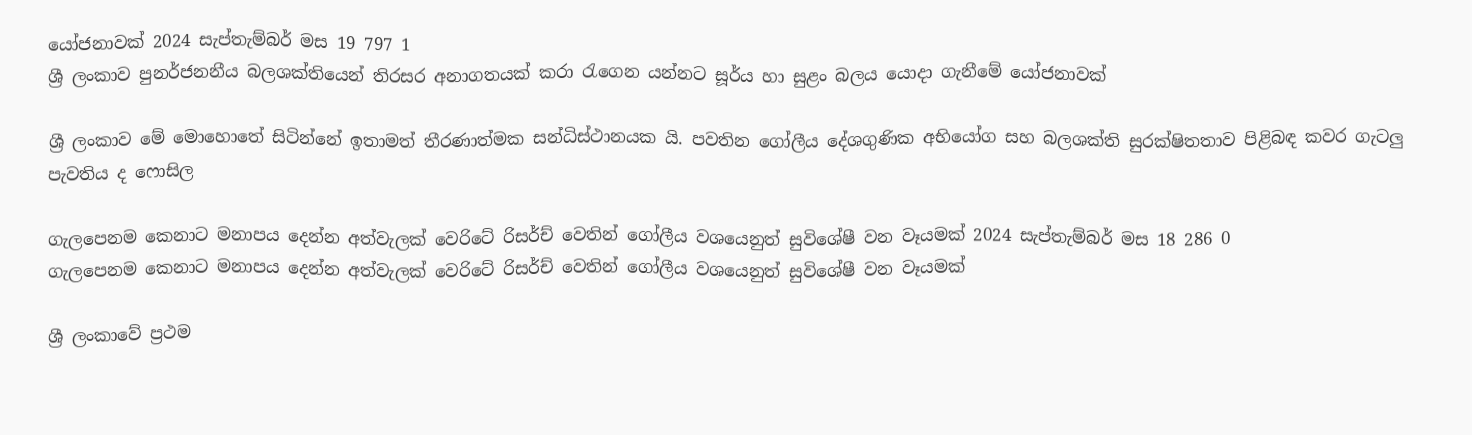යෝජනාවක් 2024 සැප්තැම්බර් මස 19 797 1
ශ්‍රී ලංකාව පුනර්ජනනීය බලශක්තියෙන් තිරසර අනාගතයක් කරා රැගෙන යන්නට සූර්ය හා සුළං බලය යොදා ගැනීමේ යෝජනාවක්

ශ්‍රී ලංකාව මේ මොහොතේ සිටින්නේ ඉතාමත් තීරණාත්මක සන්ධිස්ථානයක යි. පවතින ගෝලීය දේශගුණික අභියෝග සහ බලශක්ති සුරක්ෂිතතාව පිළිබඳ කවර ගැටලු පැවතිය ද ෆොසිල

ගැලපෙනම කෙනාට මනාපය දෙන්න අත්වැලක් වෙරිටේ රිසර්ච් වෙතින් ගෝලීය වශයෙනුත් සුවිශේෂී වන වෑයමක් 2024 සැප්තැම්බර් මස 18 286 0
ගැලපෙනම කෙනාට මනාපය දෙන්න අත්වැලක් වෙරිටේ රිසර්ච් වෙතින් ගෝලීය වශයෙනුත් සුවිශේෂී වන වෑයමක්

ශ්‍රී ලංකාවේ ප්‍රථම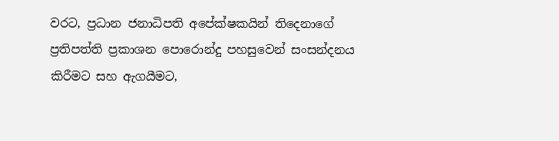වරට, ප්‍රධාන ජනාධිපති අපේක්ෂකයින් තිදෙනාගේ ප්‍රතිපත්ති ප්‍රකාශන පොරොන්දු පහසුවෙන් සංසන්දනය කිරීමට සහ ඇගයීමට,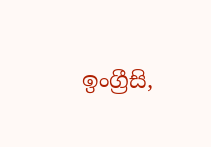ඉංග්‍රීසි,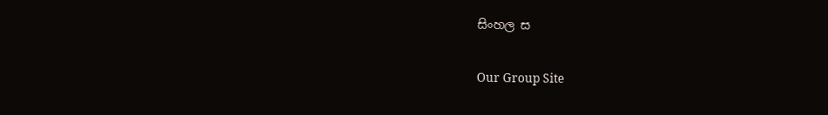සිංහල ස

Our Group Site